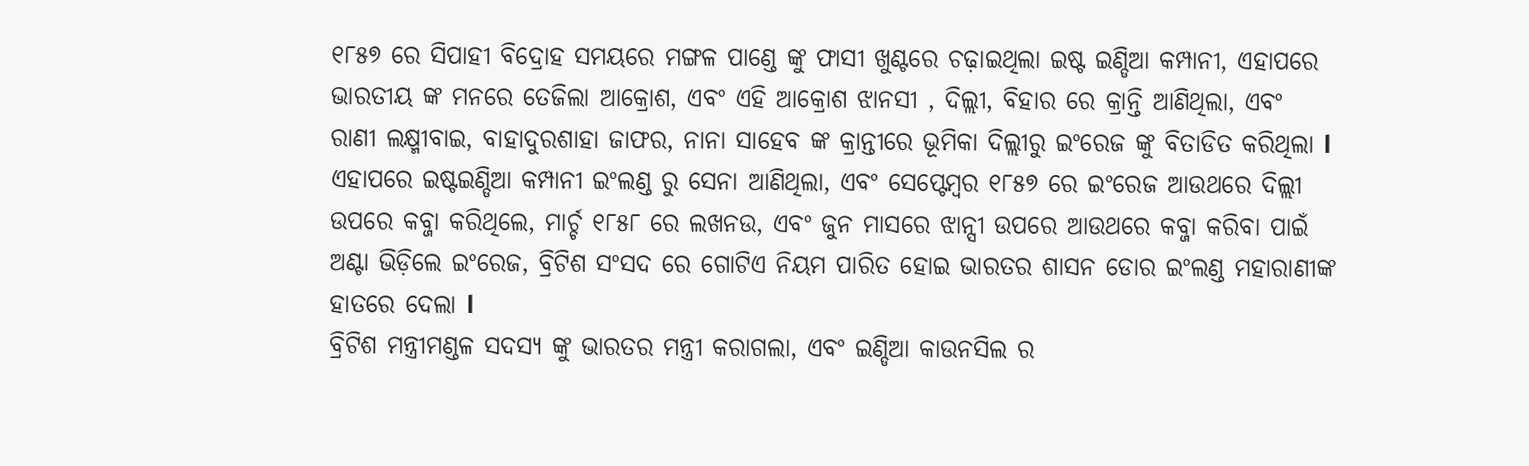୧୮୫୭ ରେ ସିପାହୀ ବିଦ୍ରୋହ ସମୟରେ ମଙ୍ଗଳ ପାଣ୍ଡେ ଙ୍କୁ ଫାସୀ ଖୁଣ୍ଟରେ ଚଢ଼ାଇଥିଲା ଇଷ୍ଟ ଇଣ୍ଡିଆ କମ୍ପାନୀ, ଏହାପରେ ଭାରତୀୟ ଙ୍କ ମନରେ ତେଜିଲା ଆକ୍ରୋଶ, ଏବଂ ଏହି ଆକ୍ରୋଶ ଝାନସୀ , ଦିଲ୍ଲୀ, ବିହାର ରେ କ୍ରାନ୍ତି ଆଣିଥିଲା, ଏବଂ ରାଣୀ ଲକ୍ଷ୍ମୀବାଇ, ବାହାଦୁରଶାହା ଜାଫର, ନାନା ସାହେବ ଙ୍କ କ୍ରାନ୍ତୀରେ ଭୂମିକା ଦିଲ୍ଲୀରୁ ଇଂରେଜ ଙ୍କୁ ବିତାଡିତ କରିଥିଲା l
ଏହାପରେ ଇଷ୍ଟଇଣ୍ଡିଆ କମ୍ପାନୀ ଇଂଲଣ୍ଡ ରୁ ସେନା ଆଣିଥିଲା, ଏବଂ ସେପ୍ଟେମ୍ବର ୧୮୫୭ ରେ ଇଂରେଜ ଆଉଥରେ ଦିଲ୍ଲୀ ଉପରେ କବ୍ଜା କରିଥିଲେ, ମାର୍ଚ୍ଚ ୧୮୫୮ ରେ ଲଖନଉ, ଏବଂ ଜୁନ ମାସରେ ଝାନ୍ସୀ ଉପରେ ଆଉଥରେ କବ୍ଜା କରିବା ପାଇଁ ଅଣ୍ଟା ଭିଡ଼ିଲେ ଇଂରେଜ, ବ୍ରିଟିଶ ସଂସଦ ରେ ଗୋଟିଏ ନିୟମ ପାରିତ ହୋଇ ଭାରତର ଶାସନ ଡୋର ଇଂଲଣ୍ଡ ମହାରାଣୀଙ୍କ ହାତରେ ଦେଲା l
ବ୍ରିଟିଶ ମନ୍ତ୍ରୀମଣ୍ଡଳ ସଦସ୍ୟ ଙ୍କୁ ଭାରତର ମନ୍ତ୍ରୀ କରାଗଲା, ଏବଂ ଇଣ୍ଡିଆ କାଉନସିଲ ର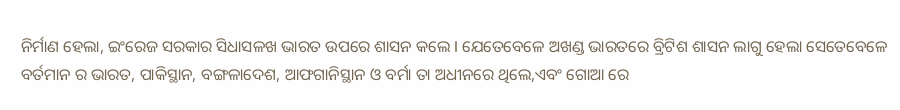ନିର୍ମାଣ ହେଲା, ଇଂରେଜ ସରକାର ସିଧାସଳଖ ଭାରତ ଉପରେ ଶାସନ କଲେ l ଯେତେବେଳେ ଅଖଣ୍ଡ ଭାରତରେ ବ୍ରିଟିଶ ଶାସନ ଲାଗୁ ହେଲା ସେତେବେଳେ ବର୍ତମାନ ର ଭାରତ, ପାକିସ୍ଥାନ, ବଙ୍ଗଳାଦେଶ, ଆଫଗାନିସ୍ଥାନ ଓ ବର୍ମା ତା ଅଧୀନରେ ଥିଲେ,ଏବଂ ଗୋଆ ରେ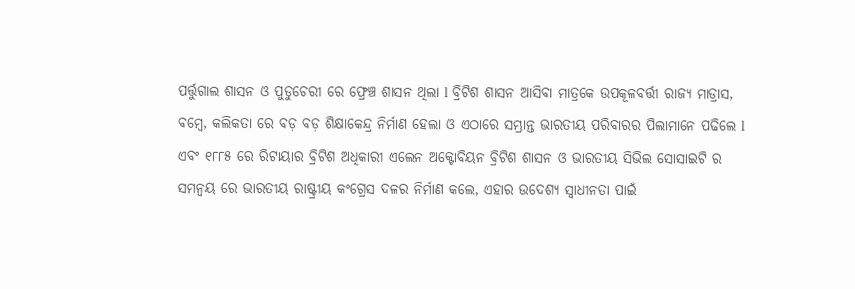ପର୍ତ୍ତୁଗାଲ ଶାସନ ଓ ପୁଡୁଚେରୀ ରେ ଫ୍ରେଞ୍ଚ ଶାସନ ଥିଲା l ବ୍ରିଟିଶ ଶାସନ ଆସିବା ମାତ୍ରକେ ଉପକୂଳବର୍ତ୍ତୀ ରାଜ୍ୟ ମାଡ୍ରାସ, ବମ୍ବେ, କଲିକତା ରେ ବଡ଼ ବଡ଼ ଶିକ୍ଷାକେନ୍ଦ୍ର ନିର୍ମାଣ ହେଲା ଓ ଏଠାରେ ସମ୍ଭ୍ରାନ୍ତ ଭାରତୀୟ ପରିବାରର ପିଲାମାନେ ପଢିଲେ l
ଏବଂ ୧୮୮୫ ରେ ରିଟାୟାର ବ୍ରିଟିଶ ଅଧିକାରୀ ଏଲେନ ଅକ୍ଟୋବିୟନ ବ୍ରିଟିଶ ଶାସନ ଓ ଭାରତୀୟ ସିଭିଲ ସୋସାଇଟି ର ସମନ୍ୱୟ ରେ ଭାରତୀୟ ରାଷ୍ଟ୍ରୀୟ କଂଗ୍ରେସ ଦଳର ନିର୍ମାଣ କଲେ, ଏହାର ଉଦେଶ୍ୟ ସ୍ୱାଧୀନତା ପାଇଁ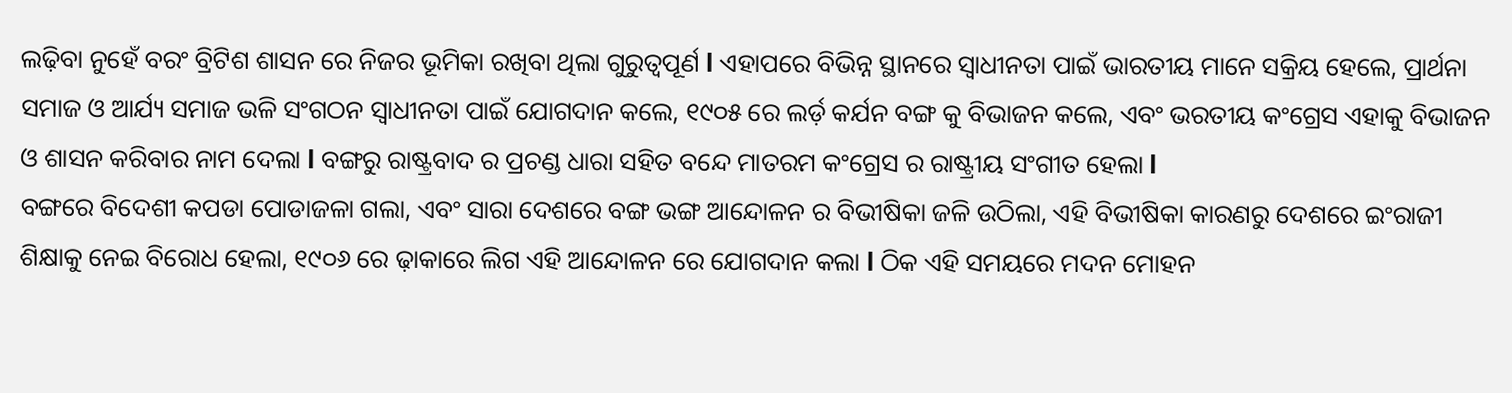ଲଢ଼ିବା ନୁହେଁ ବରଂ ବ୍ରିଟିଶ ଶାସନ ରେ ନିଜର ଭୂମିକା ରଖିବା ଥିଲା ଗୁରୁତ୍ୱପୂର୍ଣ l ଏହାପରେ ବିଭିନ୍ନ ସ୍ଥାନରେ ସ୍ୱାଧୀନତା ପାଇଁ ଭାରତୀୟ ମାନେ ସକ୍ରିୟ ହେଲେ, ପ୍ରାର୍ଥନା ସମାଜ ଓ ଆର୍ଯ୍ୟ ସମାଜ ଭଳି ସଂଗଠନ ସ୍ୱାଧୀନତା ପାଇଁ ଯୋଗଦାନ କଲେ, ୧୯୦୫ ରେ ଲର୍ଡ଼ କର୍ଯନ ବଙ୍ଗ କୁ ବିଭାଜନ କଲେ, ଏବଂ ଭରତୀୟ କଂଗ୍ରେସ ଏହାକୁ ବିଭାଜନ ଓ ଶାସନ କରିବାର ନାମ ଦେଲା l ବଙ୍ଗରୁ ରାଷ୍ଟ୍ରବାଦ ର ପ୍ରଚଣ୍ଡ ଧାରା ସହିତ ବନ୍ଦେ ମାତରମ କଂଗ୍ରେସ ର ରାଷ୍ଟ୍ରୀୟ ସଂଗୀତ ହେଲା l
ବଙ୍ଗରେ ବିଦେଶୀ କପଡା ପୋଡାଜଳା ଗଲା, ଏବଂ ସାରା ଦେଶରେ ବଙ୍ଗ ଭଙ୍ଗ ଆନ୍ଦୋଳନ ର ବିଭୀଷିକା ଜଳି ଉଠିଲା, ଏହି ବିଭୀଷିକା କାରଣରୁ ଦେଶରେ ଇଂରାଜୀ ଶିକ୍ଷାକୁ ନେଇ ବିରୋଧ ହେଲା, ୧୯୦୬ ରେ ଢ଼ାକାରେ ଲିଗ ଏହି ଆନ୍ଦୋଳନ ରେ ଯୋଗଦାନ କଲା l ଠିକ ଏହି ସମୟରେ ମଦନ ମୋହନ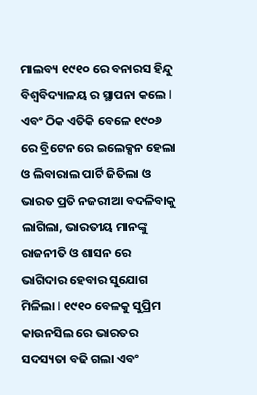ମାଲବ୍ୟ ୧୯୧୦ ରେ ବନାରସ ହିନ୍ଦୁ ବିଶ୍ୱବିଦ୍ୟାଳୟ ର ସ୍ଥାପନା କଲେ l
ଏବଂ ଠିକ ଏତିକି ବେଳେ ୧୯୦୬ ରେ ବ୍ରିଟେନ ରେ ଇଲେକ୍ସନ ହେଲା ଓ ଲିବାରାଲ ପାର୍ଟି ଜିତିଲା ଓ ଭାରତ ପ୍ରତି ନଜରୀଆ ବଦଳିବାକୁ ଲାଗିଲା, ଭାରତୀୟ ମାନଙ୍କୁ ରାଜନୀତି ଓ ଶାସନ ରେ ଭାଗିଦାର ହେବାର ସୁଯୋଗ ମିଳିଲା l ୧୯୧୦ ବେଳକୁ ସୁପ୍ରିମ କାଉନସିଲ ରେ ଭାରତର ସଦସ୍ୟତା ବଢି ଗଲା ଏବଂ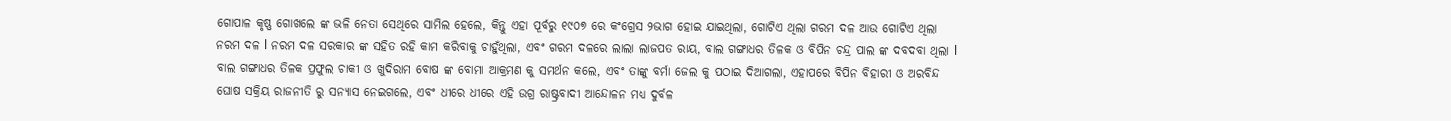ଗୋପାଳ କୃଷ୍ଣ ଗୋଖଲେ ଙ୍କ ଭଳି ନେତା ସେଥିରେ ସାମିଲ ହେଲେ, କିନ୍ତୁ ଏହା ପୂର୍ବରୁ ୧୯୦୭ ରେ କଂଗ୍ରେସ ୨ଭାଗ ହୋଇ ଯାଇଥିଲା, ଗୋଟିଏ ଥିଲା ଗରମ ଦଳ ଆଉ ଗୋଟିଏ ଥିଲା ନରମ ଦଳ l ନରମ ଦଳ ସରକାର ଙ୍କ ସହିତ ରହି କାମ କରିବାକୁ ଚାହୁଁଥିଲା, ଏବଂ ଗରମ ଦଳରେ ଲାଲା ଲାଜପତ ରାୟ, ବାଲ ଗଙ୍ଗାଧର ତିଳକ ଓ ବିପିନ ଚନ୍ଦ୍ର ପାଲ ଙ୍କ ଦବଦବା ଥିଲା l
ବାଲ ଗଙ୍ଗାଧର ତିଳକ ପ୍ରଫୁଲ ଚାକୀ ଓ ଖୁଦିରାମ ବୋଷ ଙ୍କ ବୋମା ଆକ୍ରମଣ କୁ ସମର୍ଥନ କଲେ, ଏବଂ ତାଙ୍କୁ ବର୍ମା ଜେଲ କୁ ପଠାଇ ଦିଆଗଲା, ଏହାପରେ ବିପିନ ବିହାରୀ ଓ ଅରବିନ୍ଦ ଘୋଷ ସକ୍ରିୟ ରାଜନୀତି ରୁ ସନ୍ୟାସ ନେଇଗଲେ, ଏବଂ ଧୀରେ ଧୀରେ ଏହି ଉଗ୍ର ରାଷ୍ଟ୍ରବାଦୀ ଆନ୍ଦୋଳନ ମଧ୍ୟ ଦୁର୍ବଳ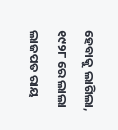ହେବାକୁ ଲାଗିଲା, ୧୯୨୮ ରେ ଲାଲା ଲାଜପତ ରାୟ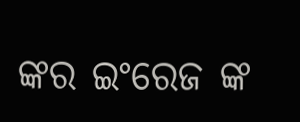ଙ୍କର ଇଂରେଜ ଙ୍କ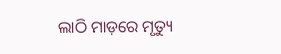ଲାଠି ମାଡ଼ରେ ମୃତ୍ୟୁ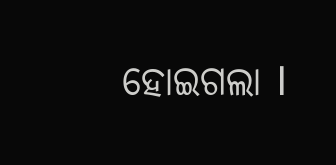ହୋଇଗଲା l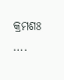କ୍ରମଶଃ ….